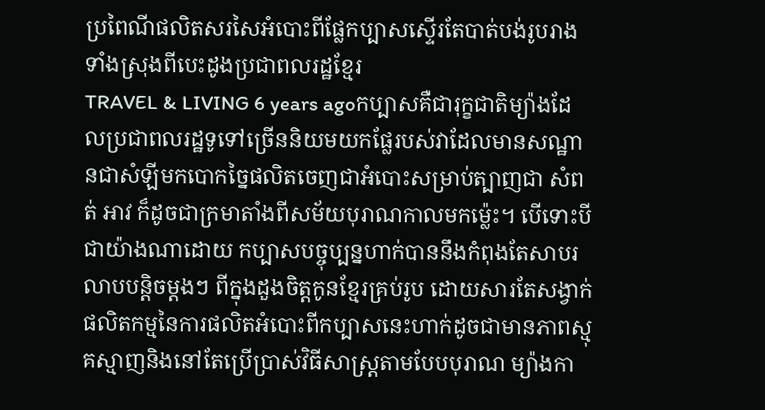ប្រពៃណីផលិតសរសៃអំបោះពីផ្លែកប្បាសស្ទើរតែបាត់បង់រូបរាងទាំងស្រុងពីបេះដូងប្រជាពលរដ្ឋខ្មែរ
TRAVEL & LIVING 6 years agoកប្បាសគឺជារុក្ខជាតិម្យ៉ាងដែលប្រជាពលរដ្ឋទូទៅច្រើននិយមយកផ្លែរបស់វាដែលមានសណ្ឋានជាសំឡីមកបោកច្នៃផលិតចេញជាអំបោះសម្រាប់ត្បាញជា សំពត់ អាវ ក៏ដូចជាក្រមាតាំងពីសម័យបុរាណកាលមកម្ល៉េះ។ បើទោះបីជាយ៉ាងណាដោយ កប្បាសបច្ចុប្បន្នហាក់បាននឹងកំពុងតែសាបរលាបបន្តិចម្តងៗ ពីក្នុងដួងចិត្តកូនខ្មែរគ្រប់រូប ដោយសារតែសង្វាក់ផលិតកម្មនៃការផលិតអំបោះពីកប្បាសនេះហាក់ដូចជាមានភាពស្មុគស្មាញនិងនៅតែប្រើប្រាស់វិធីសាស្រ្តតាមបែបបុរាណ ម្យ៉ាងកា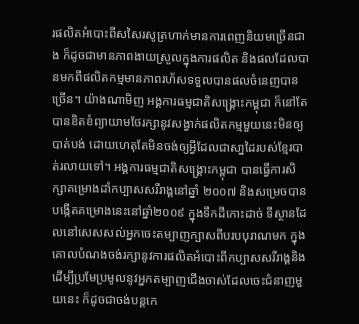រផលិតអំបោះពីសសៃរសូត្រហាក់មានការពេញនិយមច្រើនជាង ក៏ដូចជាមានភាពងាយស្រួលក្នុងការផលិត និងផលដែលបានមកពីផលិតកម្មមានភាពរហ័សទទួលបានផលចំនេញបានច្រើន។ យ៉ាងណាមិញ អង្គការធម្មជាតិសង្គ្រោះកម្ពុជា ក៏នៅតែបានខិតខំព្យាយាមថែរក្សានូវសង្វាក់ផលិតកម្មមួយនេះមិនឲ្យបាត់បង់ ដោយហេតុតែមិនចង់ឲ្យអ្វីដែលជាសា្នដៃរបស់ខ្មែរបាត់រលាយទៅ។ អង្គការធម្មជាតិសង្គ្រោះកម្ពុជា បានធ្វើការសិក្សាគម្រោងដាំកប្បាសសរីរាង្គនៅឆ្នាំ ២០០៧ និងសម្រេចបានបង្កើតគម្រោងនេះនៅឆ្នាំ២០០៩ ក្នុងទឹកដីកោះដាច់ ទីស្ថានដែលនៅសេសសល់អ្នកចេះតម្បាញក្បាសពីបរបបុរាណមក ក្នុងគោលបំណងចង់រក្សានូវការផលិតអំបោះពីកប្បាសសរីរាង្គនិង ដើម្បីប្រមែប្រមូលនូវអ្នកតម្បាញជើងចាស់ដែលចេះជំនាញមួយនេះ ក៏ដូចជាចង់បន្តកេ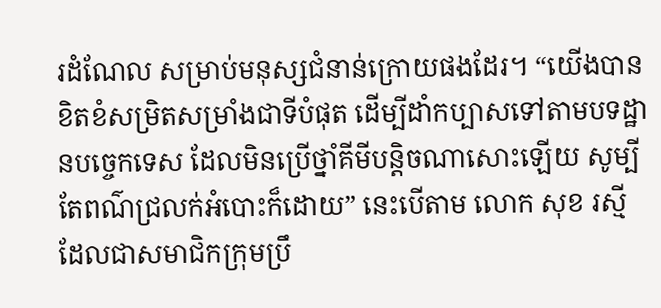រដំណែល សម្រាប់មនុស្សជំនាន់ក្រោយផងដែរ។ “យើងបានខិតខំសម្រិតសម្រាំងជាទីបំផុត ដើម្បីដាំកប្បាសទៅតាមបទដ្ឋានបច្ចេកទេស ដែលមិនប្រើថ្នាំគីមីបន្តិចណាសោះឡើយ សូម្បីតែពណ៌ជ្រលក់អំបោះក៏ដោយ” នេះបើតាម លោក សុខ រស្មី ដែលជាសមាជិកក្រុមប្រឹ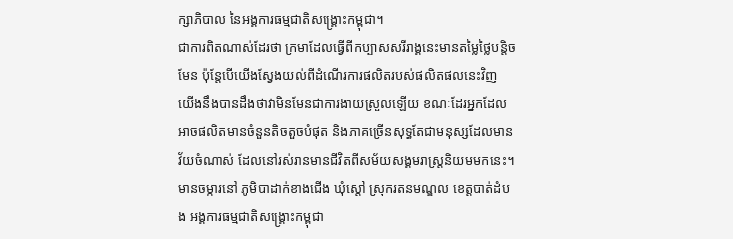ក្សាភិបាល នៃអង្គការធម្មជាតិសង្គ្រោះកម្ពុជា។
ជាការពិតណាស់ដែរថា ក្រមាដែលធ្វើពីកប្បាសសរីរាង្គនេះមានតម្លៃថ្លៃបន្តិចមែន ប៉ុន្តែបើយើងស្វែងយល់ពីដំណើរការផលិតរបស់ផលិតផលនេះវិញ យើងនឹងបានដឹងថាវាមិនមែនជាការងាយស្រួលឡើយ ខណៈដែរអ្នកដែលអាចផលិតមានចំនួនតិចតួចបំផុត និងភាគច្រើនសុទ្ធតែជាមនុស្សដែលមានវ័យចំណាស់ ដែលនៅរស់រានមានជីវិតពីសម័យសង្គមរាស្ត្រនិយមមកនេះ។ មានចម្ការនៅ ភូមិបាដាក់ខាងជើង ឃុំស្តៅ ស្រុករតនមណ្ឌល ខេត្តបាត់ដំបង អង្គការធម្មជាតិសង្គ្រោះកម្ពុជា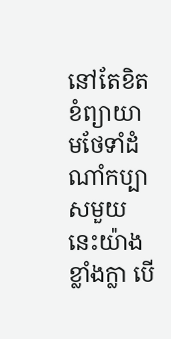នៅតែខិតខំព្យាយាមថែទាំដំណាំកប្បាសមួយនេះយ៉ាងខ្លាំងក្លា បើ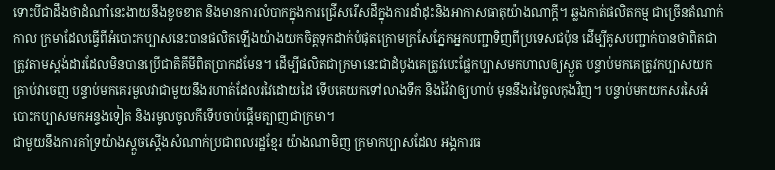ទោះបីជាដឹងថាដំណាំនេះងាយនឹងខូចខាត និងមានការលំបាកក្នុងការជ្រើសរើសដីក្នុងការដាំដុះនិងអាកាសធាតុយ៉ាងណាក្តី។ ឆ្លងកាត់ផលិតកម្ម ជាច្រើនតំណាក់កាល ក្រមាដែលធ្វើពីអំបោះកប្បាសនេះបានផលិតឡើងយ៉ាងយកចិត្តទុកដាក់បំផុតក្រោមក្រសែភ្នែកអ្នកបញ្ជាទិញពីប្រទេសជប៉ុន ដើម្បីគូសបញ្ជាក់បានថាពិតជាត្រូវតាមស្តង់ដារដែលមិនបានប្រើជាតិគីមីពិតប្រាកដមែន។ ដើម្បីផលិតជាក្រមានេះជាដំបូងគេត្រូវបេះផ្លែកប្បាសមកហាលឲ្យស្ងួត បន្ទាប់មកគេត្រូវកប្បាសយកគ្រាប់វាចេញ បន្ទាប់មកគេរមួលវាជាមួយនឹងរហាត់ដែលរវៃដោយដៃ ទើបគេយកទៅលាងទឹក និងវ៉ៃវាឲ្យហាប់ មុននឹងរវៃចូលកុងវិញ។ បន្ទាប់មកយកសរសៃអំបោះកប្បាសមកអន្ទងទៀត និងរមូលចូលកីទើបចាប់ផ្ដើមត្បាញជាក្រមា។
ជាមួយនឹងការគាំទ្រយ៉ាងស្តួចស្តើងសំណាក់ប្រជាពលរដ្ឋខ្មែរ យ៉ាងណាមិញ ក្រមាកប្បាសដែល អង្គការធ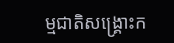ម្មជាតិសង្គ្រោះក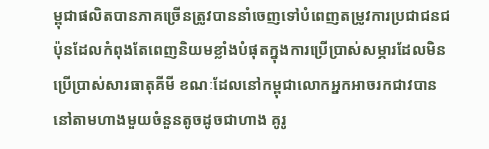ម្ពុជាផលិតបានភាគច្រើនត្រូវបាននាំចេញទៅបំពេញតម្រូវការប្រជាជនជប៉ុនដែលកំពុងតែពេញនិយមខ្លាំងបំផុតក្នុងការប្រើប្រាស់សម្ភារដែលមិនប្រើប្រាស់សារធាតុគីមី ខណៈដែលនៅកម្ពុជាលោកអ្នកអាចរកជាវបាននៅតាមហាងមួយចំនួនតូចដូចជាហាង គូរូ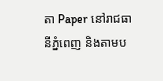តា Paper នៅរាជធានីភ្នំពេញ និងតាមប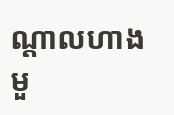ណ្តាលហាងមួ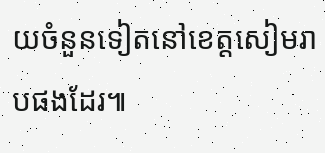យចំនួនទៀតនៅខេត្តសៀមរាបផងដែរ៕